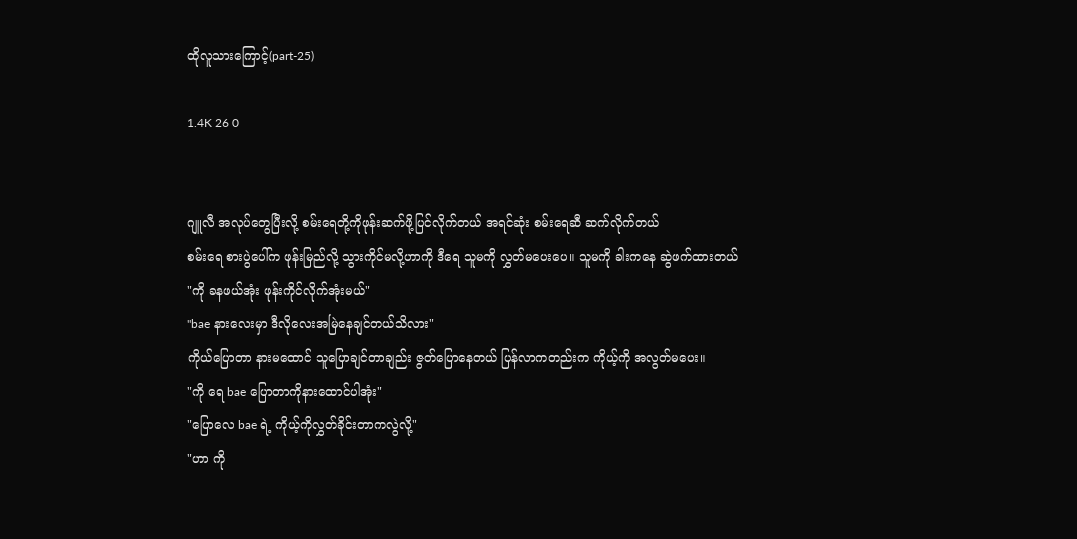ထိုလူသားကြောင့်(part-25)

1.4K 26 0


ဂျူလီ အလုပ်တွေပြီးလို့ စမ်းရေတို့ကိုဖုန်းဆက်ဖို့ပြင်လိုက်တယ် အရင်ဆုံး စမ်းရေဆီ ဆက်လိုက်တယ်
စမ်းရေ စားပွဲပေါ်က ဖုန်းမြည်လို့ သွားကိုင်မလို့ဟာကို ဒီရေ သူမကို လွှတ်မပေးပေ။ သူမကို ခါးကနေ ဆွဲဖက်ထားတယ်
"ကို ခနဖယ်အုံး ဖုန်းကိုင်လိုက်အုံးမယ်"
"bae နားလေးမှာ ဒီလိုလေးအမြဲနေချင်တယ်သိလား"
ကိုယ်ပြောတာ နားမထောင် သူပြောချင်တာချည်း ဇွတ်ပြောနေတယ် ပြန်လာကတည်းက ကိုယ့်ကို အလွတ်မပေး။
"ကို ရေ bae ပြောတာကိုနားထောင်ပါအုံး"
"ပြောလေ bae ရဲ့ ကိုယ့်ကိုလွှတ်ခိုင်းတာကလွဲလို့"
"ဟာ ကို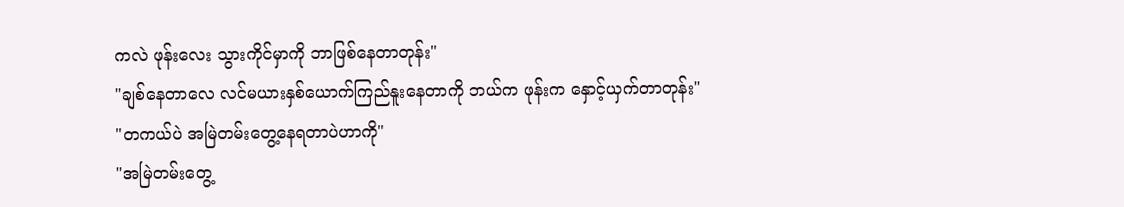ကလဲ ဖုန်းလေး သွားကိုင်မှာကို ဘာဖြစ်နေတာတုန်း"
"ချစ်နေတာလေ လင်မယားနှစ်ယောက်ကြည်နူးနေတာကို ဘယ်က ဖုန်းက နှောင့်ယှက်တာတုန်း"
"တကယ်ပဲ အမြဲတမ်းတွေ့နေရတာပဲဟာကို"
"အမြဲတမ်းတွေ့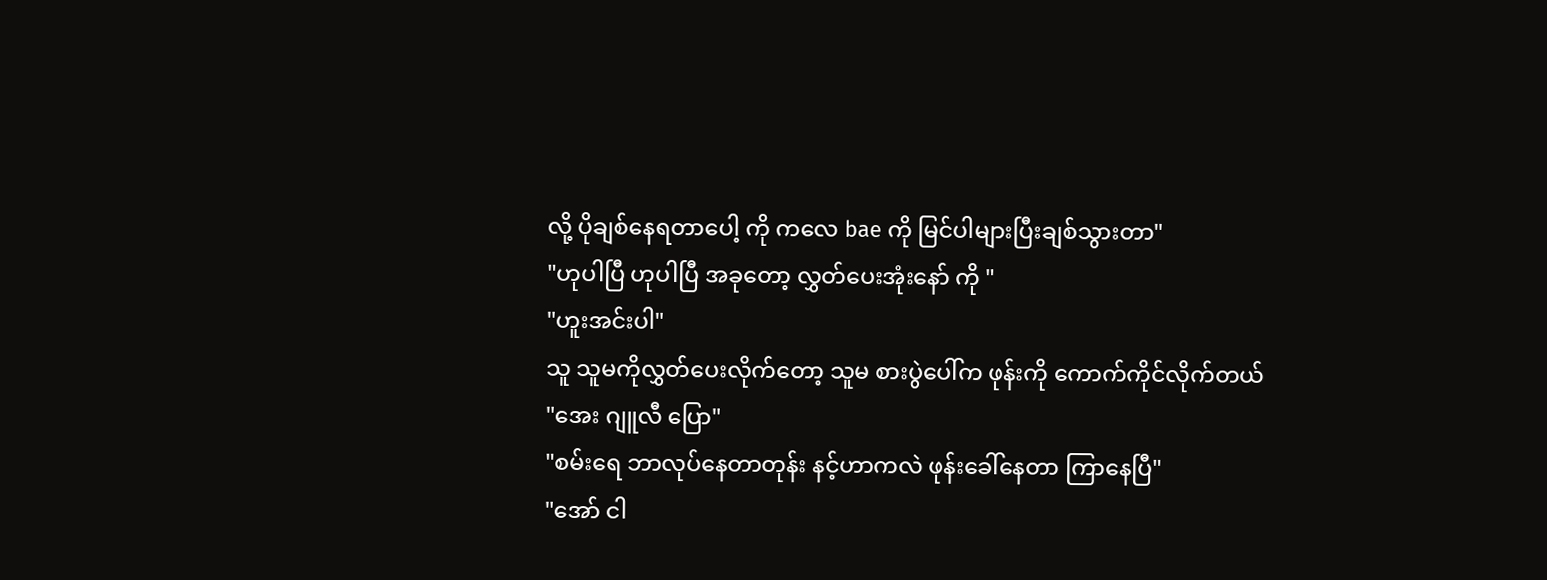လို့ ပိုချစ်နေရတာပေါ့ ကို ကလေ bae ကို မြင်ပါများပြီးချစ်သွားတာ"
"ဟုပါပြီ ဟုပါပြီ အခုတော့ လွှတ်ပေးအုံးနော် ကို "
"ဟူးအင်းပါ"
သူ သူမကိုလွှတ်ပေးလိုက်တော့ သူမ စားပွဲပေါ်က ဖုန်းကို ကောက်ကိုင်လိုက်တယ်
"အေး ဂျူလီ ပြော"
"စမ်းရေ ဘာလုပ်နေတာတုန်း နင့်ဟာကလဲ ဖုန်းခေါ်နေတာ ကြာနေပြီ"
"အော် ငါ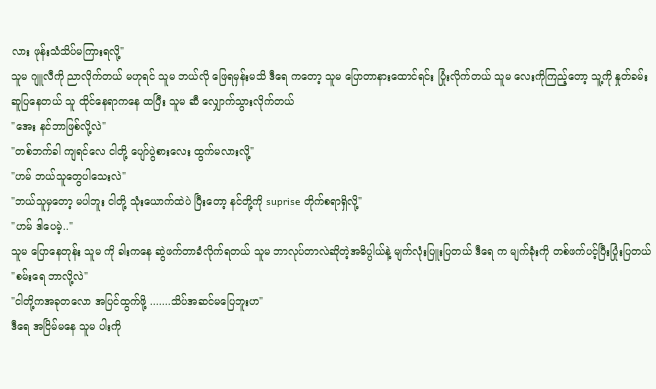လား ဖုန်းသံသိပ်မကြားရလို့"
သူမ ဂျူလီကို ညာလိုက်တယ် မဟုရင် သူမ ဘယ်လို ဖြေရမှန်းမသိ ဒီရေ ကတော့ သူမ ပြောတာနားထောင်ရင်း ပြုံးလိုက်တယ် သူမ လေးကိုကြည့်တော့ သူ့ကို နှုတ်ခမ်း ဆူပြနေတယ် သူ ထိုင်နေရာကနေ ထပြီး သူမ ဆီ လျှောက်သွားလိုက်တယ်
"အေး နင်ဘာဖြစ်လို့လဲ"
"တစ်ဘက်ခါ ကျရင်လေ ငါတို့ ပျော်ပွဲစားလေး ထွက်မလားလို့"
"ဟမ် ဘယ်သူတွေပါသေးလဲ"
"ဘယ်သူမှတော့ မပါဘူး ငါတို့ သုံးယောက်ထဲပဲ ပြီးတော့ နင်တို့ကို suprise တိုက်စရာရှိလို့"
"ဟမ် ဒါပေမဲ့.."
သူမ ပြောနေတုန်း သူမ ကို ခါးကနေ ဆွဲဖက်တာခံလိုက်ရတယ် သူမ ဘာလုပ်တာလဲဆိုတဲ့အဓိပ္ပါယ်နဲ့ မျက်လုံးပြူးပြတယ် ဒီရေ က မျက်ခုံးကို တစ်ဖက်ပင့်ပြီးပြုံးပြတယ်
"စမ်းရေ ဘာလို့လဲ"
"ငါတို့ကအခုတလော အပြင်ထွက်ဖို့ .......သိပ်အဆင်မပြေဘူးဟ"
ဒီရေ အငြိမ်မနေ သူမ ပါးကို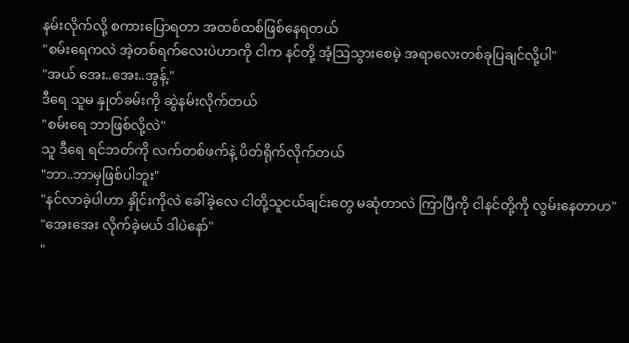နမ်းလိုက်လို့ စကားပြောရတာ အထစ်ထစ်ဖြစ်နေရတယ်
"စမ်းရေကလဲ အဲ့တစ်ရက်လေးပဲဟာကို ငါက နင်တို့ အံ့သြသွားစေမဲ့ အရာလေးတစ်ခုပြချင်လို့ပါ"
"အယ် အေး..အေး..အွန့်."
ဒီရေ သူမ နှုတ်ခမ်းကို ဆွဲနမ်းလိုက်တယ်
"စမ်းရေ ဘာဖြစ်လို့လဲ"
သူ ဒီရေ ရင်ဘတ်ကို လက်တစ်ဖက်နဲ့ ပိတ်ရိုက်လိုက်တယ်
"ဘာ..ဘာမှဖြစ်ပါဘူး"
"နင်လာခဲ့ပါဟာ နှိုင်းကိုလဲ ခေါ်ခဲ့လေ ငါတို့သူငယ်ချင်းတွေ မဆုံတာလဲ ကြာပြီကို ငါနင်တို့ကို လွမ်းနေတာဟ"
"အေးအေး လိုက်ခဲ့မယ် ဒါပဲနော်"
"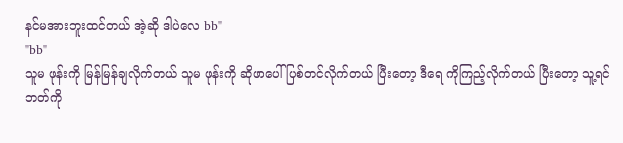နင်မအားဘူးထင်တယ် အဲ့ဆို ဒါပဲလေ bb"
"bb"
သူမ ဖုန်းကို မြန်မြန်ချလိုက်တယ် သူမ ဖုန်းကို ဆိုဖာပေါ် ပြစ်တင်လိုက်တယ် ပြီးတော့ ဒီရေ ကိုကြည့်လိုက်တယ် ပြီးတော့ သူ့ရင်ဘတ်ကို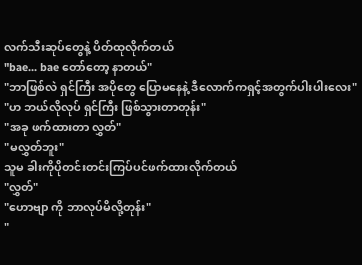လက်သီးဆုပ်တွေနဲ့ ပိတ်ထုလိုက်တယ်
"bae... bae တော်တော့ နာတယ်"
"ဘာဖြစ်လဲ ရှင်ကြီး အပိုတွေ ပြောမနေနဲ့ ဒီလောက်ကရှင့်အတွက်ပါးပါးလေး"
"ဟ ဘယ်လိုလုပ် ရှင်ကြီး ဖြစ်သွားတာတုန်း"
"အခု ဖက်ထားတာ လွှတ်"
"မလွှတ်ဘူး"
သူမ ခါးကိုပိုတင်းတင်းကြပ်ပင်ဖက်ထားလိုက်တယ်
"လွှတ်"
"ဟောဗျာ ကို ဘာလုပ်မိလို့တုန်း"
"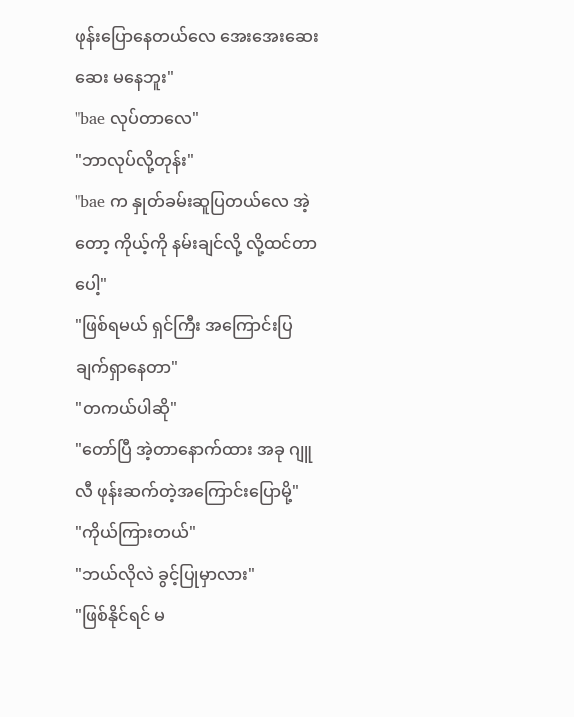ဖုန်းပြောနေတယ်လေ အေးအေးဆေးဆေး မနေဘူး"
"bae လုပ်တာလေ"
"ဘာလုပ်လို့တုန်း"
"bae က နှုတ်ခမ်းဆူပြတယ်လေ အဲ့တော့ ကိုယ့်ကို နမ်းချင်လို့ လို့ထင်တာပေါ့"
"ဖြစ်ရမယ် ရှင်ကြီး အကြောင်းပြချက်ရှာနေတာ"
"တကယ်ပါဆို"
"တော်ပြီ အဲ့တာနောက်ထား အခု ဂျူလီ ဖုန်းဆက်တဲ့အကြောင်းပြောမို့"
"ကိုယ်ကြားတယ်"
"ဘယ်လိုလဲ ခွင့်ပြုမှာလား"
"ဖြစ်နိုင်ရင် မ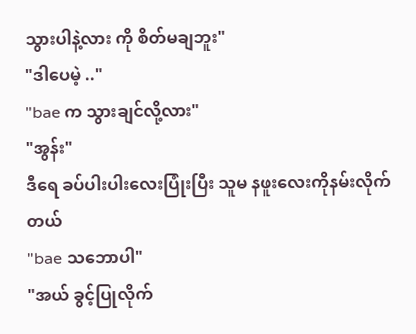သွားပါနဲ့လား ကို စိတ်မချဘူး"
"ဒါပေမဲ့ .."
"bae က သွားချင်လို့လား"
"အွန်း"
ဒီရေ ခပ်ပါးပါးလေးပြုံးပြီး သူမ နဖူးလေးကိုနမ်းလိုက်တယ်
"bae သဘောပါ"
"အယ် ခွင့်ပြုလိုက်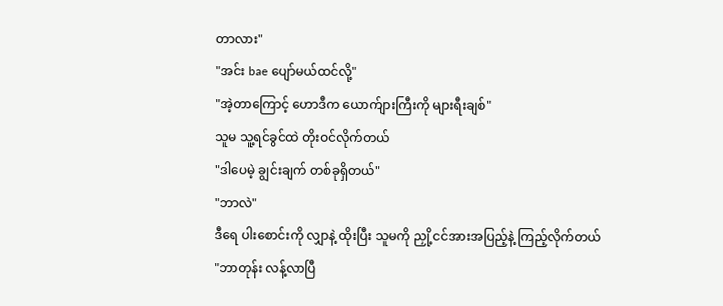တာလား"
"အင်း bae ပျော်မယ်ထင်လို့"
"အဲ့တာကြောင့် ဟောဒီက ယောက်ျားကြီးကို များရီးချစ်"
သူမ သူ့ရင်ခွင်ထဲ တိုးဝင်လိုက်တယ်
"ဒါပေမဲ့ ချွင်းချက် တစ်ခုရှိတယ်"
"ဘာလဲ"
ဒီရေ ပါးစောင်းကို လျှာနဲ့ ထိုးပြီး သူမကို ညှို့ငင်အားအပြည့်နဲ့ ကြည့်လိုက်တယ်
"ဘာတုန်း လန့်လာပြီ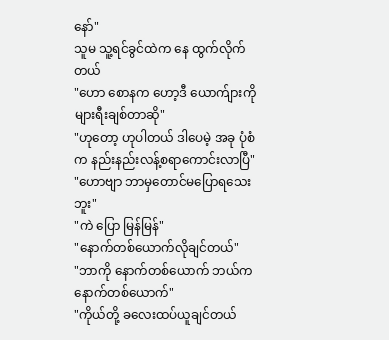နော်"
သူမ သူ့ရင်ခွင်ထဲက နေ ထွက်လိုက်တယ်
"ဟော စောနက ဟော့ဒီ ယောက်ျားကို များရီးချစ်တာဆို"
"ဟုတော့ ဟုပါတယ် ဒါပေမဲ့ အခု ပုံစံက နည်းနည်းလန့်စရာကောင်းလာပြီ"
"ဟောဗျာ ဘာမှတောင်မပြောရသေးဘူး"
"ကဲ ပြော မြန်မြန်"
"နောက်တစ်ယောက်လိုချင်တယ်"
"ဘာကို နောက်တစ်ယောက် ဘယ်ကနောက်တစ်ယောက်"
"ကိုယ်တို့ ခလေးထပ်ယူချင်တယ်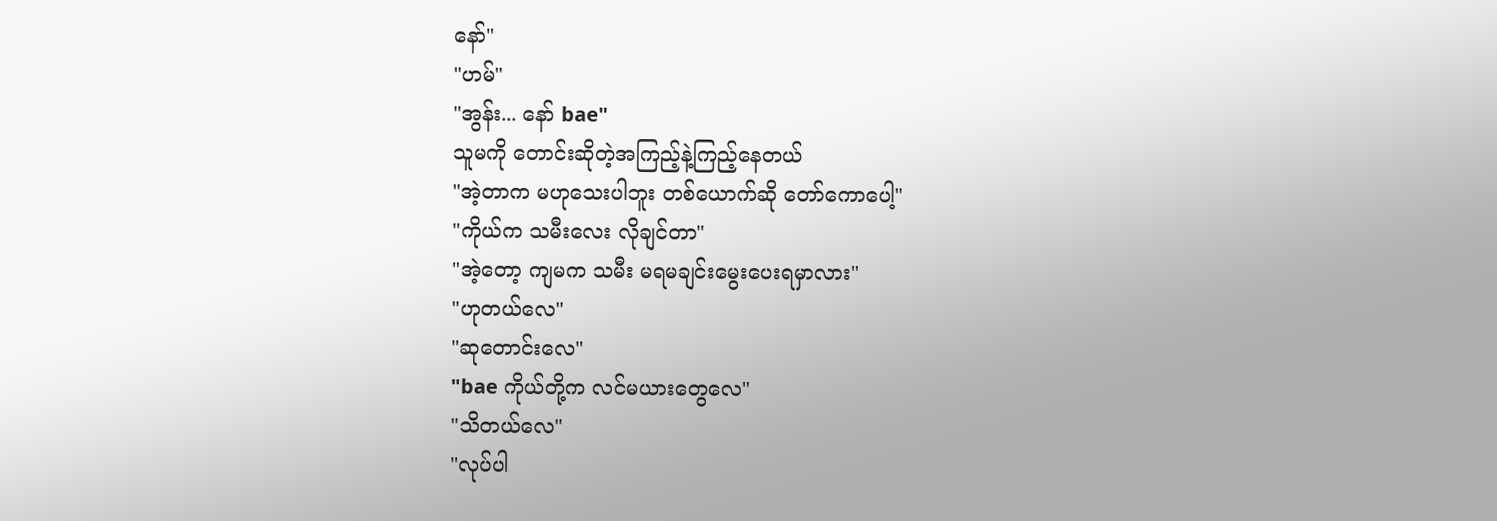နော်"
"ဟမ်"
"အွန်း... နော် bae"
သူမကို တောင်းဆိုတဲ့အကြည့်နဲ့ကြည့်နေတယ်
"အဲ့တာက မဟုသေးပါဘူး တစ်ယောက်ဆို တော်ကောပေါ့"
"ကိုယ်က သမီးလေး လိုချင်တာ"
"အဲ့တော့ ကျမက သမီး မရမချင်းမွေးပေးရမှာလား"
"ဟုတယ်လေ"
"ဆုတောင်းလေ"
"bae ကိုယ်တို့က လင်မယားတွေလေ"
"သိတယ်လေ"
"လုပ်ပါ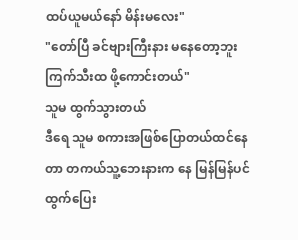ထပ်ယူမယ်နော် မိန်းမလေး"
"တော်ပြီ ခင်ဗျားကြီးနား မနေတော့ဘူး ကြက်သီးထ ဖို့ကောင်းတယ်"
သူမ ထွက်သွားတယ်
ဒီရေ သူမ စကားအဖြစ်ပြောတယ်ထင်နေတာ တကယ်သူ့ဘေးနားက နေ မြန်မြန်ပင် ထွက်ပြေး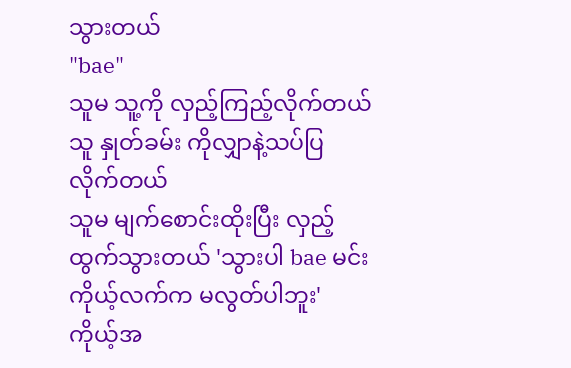သွားတယ်
"bae"
သူမ သူ့ကို လှည့်ကြည့်လိုက်တယ်
သူ နှုတ်ခမ်း ကိုလျှာနဲ့သပ်ပြလိုက်တယ်
သူမ မျက်စောင်းထိုးပြီး လှည့်ထွက်သွားတယ် 'သွားပါ bae မင်း ကိုယ့်လက်က မလွတ်ပါဘူး'
ကိုယ့်အ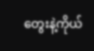တွေးနဲ့ကိုယ်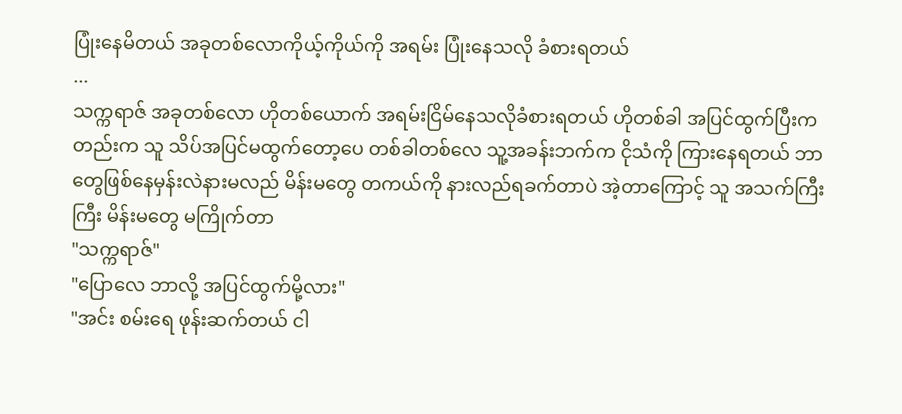ပြုံးနေမိတယ် အခုတစ်လောကိုယ့်ကိုယ်ကို အရမ်း ပြုံးနေသလို ခံစားရတယ်
...
သက္ကရာဇ် အခုတစ်လော ဟိုတစ်ယောက် အရမ်းငြိမ်နေသလိုခံစားရတယ် ဟိုတစ်ခါ အပြင်ထွက်ပြီးကတည်းက သူ သိပ်အပြင်မထွက်တော့ပေ တစ်ခါတစ်လေ သူ့အခန်းဘက်က ငိုသံကို ကြားနေရတယ် ဘာတွေဖြစ်နေမှန်းလဲနားမလည် မိန်းမတွေ တကယ်ကို နားလည်ရခက်တာပဲ အဲ့တာကြောင့် သူ အသက်ကြီးကြီး မိန်းမတွေ မကြိုက်တာ
"သက္ကရာဇ်"
"ပြောလေ ဘာလို့ အပြင်ထွက်မို့လား"
"အင်း စမ်းရေ ဖုန်းဆက်တယ် ငါ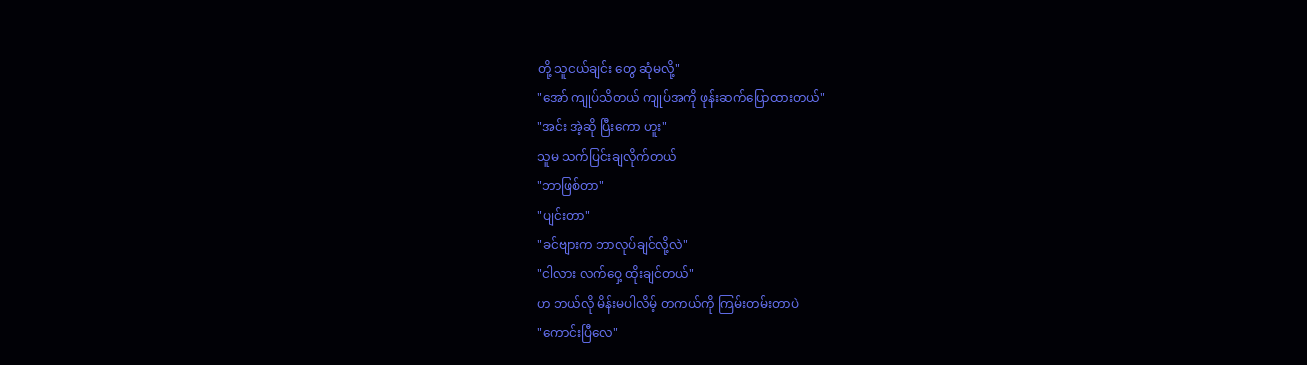တို့ သူငယ်ချင်း တွေ ဆုံမလို့"
"အော် ကျုပ်သိတယ် ကျုပ်အကို ဖုန်းဆက်ပြောထားတယ်"
"အင်း အဲ့ဆို ပြီးကော ဟူး"
သူမ သက်ပြင်းချလိုက်တယ်
"ဘာဖြစ်တာ"
"ပျင်းတာ"
"ခင်ဗျားက ဘာလုပ်ချင်လို့လဲ"
"ငါလား လက်ဝှေ့ ထိုးချင်တယ်"
ဟ ဘယ်လို မိန်းမပါလိမ့် တကယ်ကို ကြမ်းတမ်းတာပဲ
"ကောင်းပြီလေ"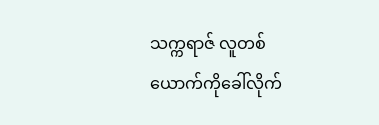သက္ကရာဇ် လူတစ်ယောက်ကိုခေါ်လိုက်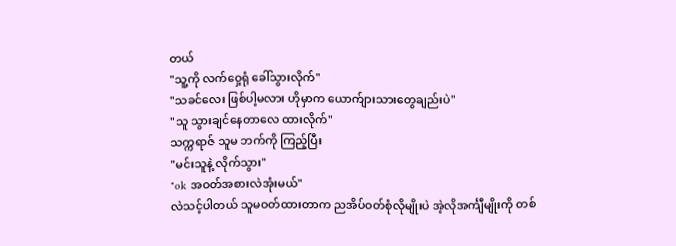တယ်
"သူ့ကို လက်ဝှေ့ရုံ ခေါ်သွားလိုက်"
"သခင်လေး ဖြစ်ပါ့မလား ဟိုမှာက ယောက်ျားသားတွေချည်းပဲ"
"သူ သွားချင်နေတာလေ ထားလိုက်"
သက္ကရာဇ် သူမ ဘက်ကို ကြည့်ပြီး
"မင်းသူနဲ့ လိုက်သွား"
"ok အဝတ်အစားလဲအုံးမယ်"
လဲသင့်ပါတယ် သူမဝတ်ထားတာက ညအိပ်ဝတ်စုံလိုမျိုးပဲ အဲ့လိုအင်္ကျီမျိုးကို တစ်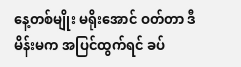နေ့တစ်မျိုး မရိုးအောင် ဝတ်တာ ဒီမိန်းမက အပြင်ထွက်ရင် ခပ်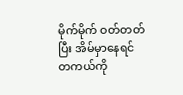မိုက်မိုက် ဝတ်တတ်ပြီး အိမ်မှာနေရင် တကယ်ကို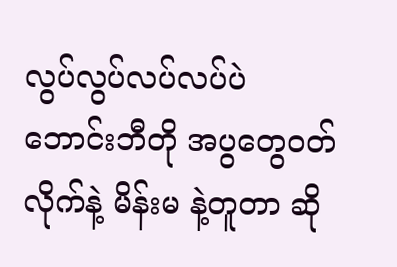လွပ်လွပ်လပ်လပ်ပဲ ဘောင်းဘီတို အပွတွေဝတ်လိုက်နဲ့ မိန်းမ နဲ့တူတာ ဆို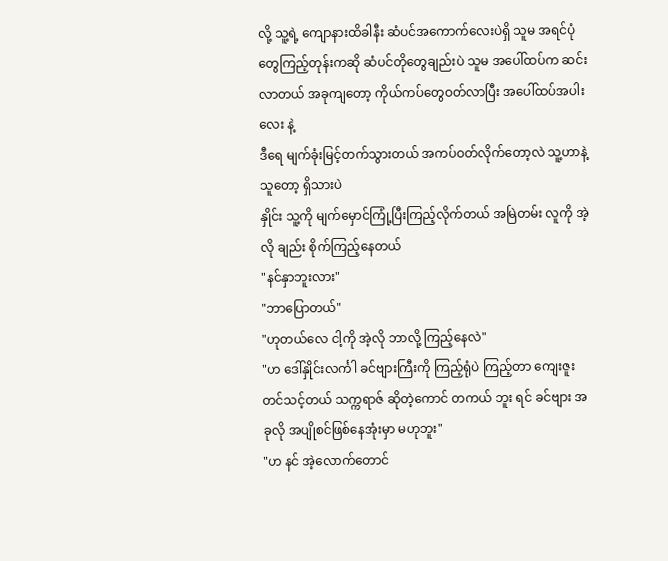လို့ သူ့ရဲ့ ကျောနားထိခါနီး ဆံပင်အကောက်လေးပဲရှိ သူမ အရင်ပုံတွေကြည့်တုန်းကဆို ဆံပင်တိုတွေချည်းပဲ သူမ အပေါ်ထပ်က ဆင်းလာတယ် အခုကျတော့ ကိုယ်ကပ်တွေဝတ်လာပြီး အပေါ်ထပ်အပါးလေး နဲ့
ဒီရေ မျက်ခုံးမြင့်တက်သွားတယ် အကပ်ဝတ်လိုက်တော့လဲ သူ့ဟာနဲ့သူတော့ ရှိသားပဲ
နှိုင်း သူ့ကို မျက်မှောင်ကြုံ့ပြီးကြည့်လိုက်တယ် အမြဲတမ်း လူကို အဲ့လို ချည်း စိုက်ကြည့်နေတယ်
"နင်နှာဘူးလား"
"ဘာပြောတယ်"
"ဟုတယ်လေ ငါ့ကို အဲ့လို ဘာလို့ ကြည့်နေလဲ"
"ဟ ဒေါ်နှိုင်းလင်္ကါ ခင်ဗျားကြီးကို ကြည့်ရုံပဲ ကြည့်တာ ကျေးဇူးတင်သင့်တယ် သက္ကရာဇ် ဆိုတဲ့ကောင် တကယ် ဘူး ရင် ခင်ဗျား အခုလို အပျိုစင်ဖြစ်နေအုံးမှာ မဟုဘူး"
"ဟ နင် အဲ့လောက်တောင်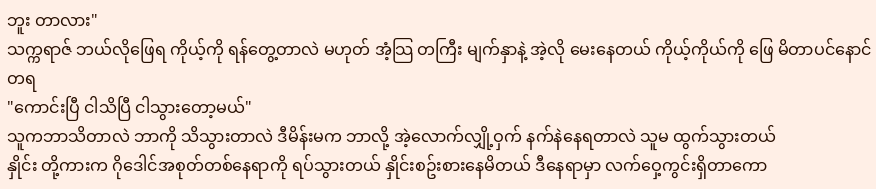ဘူး တာလား"
သက္ကရာဇ် ဘယ်လိုဖြေရ ကိုယ့်ကို ရန်တွေ့တာလဲ မဟုတ် အံ့သြ တကြီး မျက်နှာနဲ့ အဲ့လို မေးနေတယ် ကိုယ့်ကိုယ်ကို ဖြေ မိတာပင်နောင်တရ
"ကောင်းပြီ ငါသိပြီ ငါသွားတော့မယ်"
သူကဘာသိတာလဲ ဘာကို သိသွားတာလဲ ဒီမိန်းမက ဘာလို့ အဲ့လောက်လျှို့ဝှက် နက်နဲနေရတာလဲ သူမ ထွက်သွားတယ်
နှိုင်း တို့ကားက ဂိုဒေါင်အစုတ်တစ်နေရာကို ရပ်သွားတယ် နှိုင်းစဥ်းစားနေမိတယ် ဒီနေရာမှာ လက်ဝှေ့ကွင်းရှိတာကော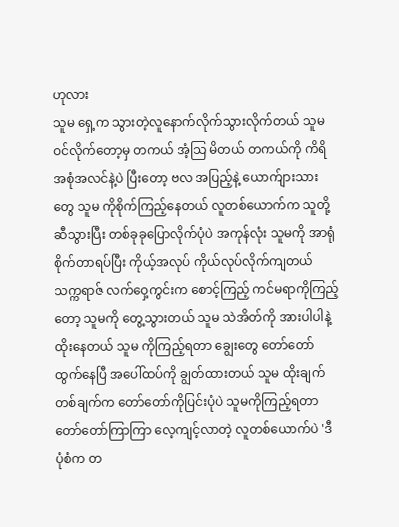ဟုလား
သူမ ရှေ့က သွားတဲ့လူနောက်လိုက်သွားလိုက်တယ် သူမ ဝင်လိုက်တော့မှ တကယ် အံ့သြ မိတယ် တကယ်ကို ကိရိအစုံအလင်နဲ့ပဲ ပြီးတော့ ဗလ အပြည့်နဲ့ ယောက်ျားသားတွေ သူမ ကိုစိုက်ကြည့်နေတယ် လူတစ်ယောက်က သူတို့ဆီသွားပြီး တစ်ခုခုပြောလိုက်ပုံပဲ အကုန်လုံး သူမကို အာရုံစိုက်တာရပ်ပြီး ကိုယ့်အလုပ် ကိုယ်လုပ်လိုက်ကျတယ်
သက္ကရာဇ် လက်ဝှေ့ကွင်းက စောင့်ကြည့် ကင်မရာကိုကြည့်တော့ သူမကို တွေ့သွားတယ် သူမ သဲအိတ်ကို အားပါပါနဲ့ ထိုးနေတယ် သူမ ကိုကြည့်ရတာ ချွေးတွေ တော်တော်ထွက်နေပြီ အပေါ်ထပ်ကို ချွတ်ထားတယ် သူမ ထိုးချက် တစ်ချက်က တော်တော်ကိုပြင်းပုံပဲ သူမကိုကြည့်ရတာ တော်တော်ကြာကြာ လေ့ကျင့်လာတဲ့ လူတစ်ယောက်ပဲ 'ဒီပုံစံက တ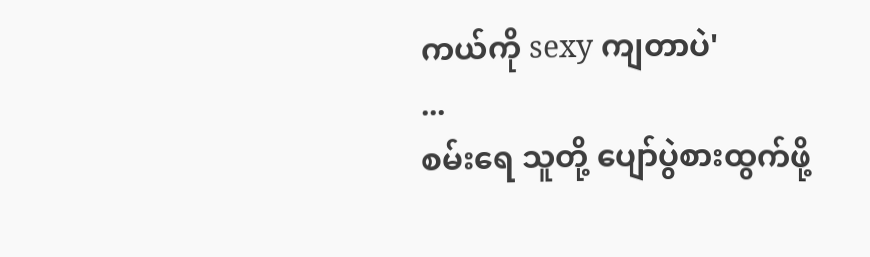ကယ်ကို sexy ကျတာပဲ'
...
စမ်းရေ သူတို့ ပျော်ပွဲစားထွက်ဖို့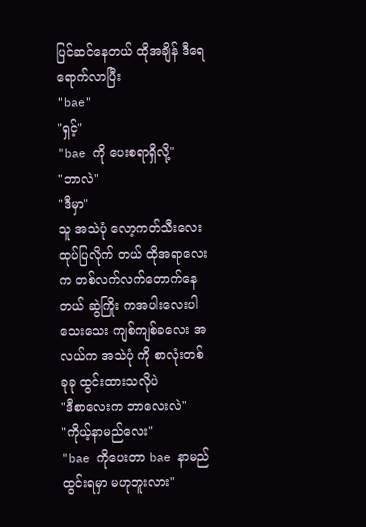ပြင်ဆင်နေတယ် ထိုအချိန် ဒီရေ ရောက်လာပြီး
"bae"
"ရှင့်"
"bae ကို ပေးစရာရှိလို့"
"ဘာလဲ"
"ဒီမှာ"
သူ အသဲပုံ လော့ကတ်သီးလေး ထုပ်ပြလိုက် တယ် ထိုအရာလေးက တစ်လက်လက်တောက်နေတယ် ဆွဲကြိုး ကအပါးလေးပါ သေးသေး ကျစ်ကျစ်ခလေး အလယ်က အသဲပုံ ကို စာလုံးတစ်ခုခု ထွင်းထားသလိုပဲ
"ဒီစာလေးက ဘာလေးလဲ"
"ကိုယ့်နာမည်လေး"
"bae ကိုပေးတာ bae နာမည် ထွင်းရမှာ မဟုဘူးလား"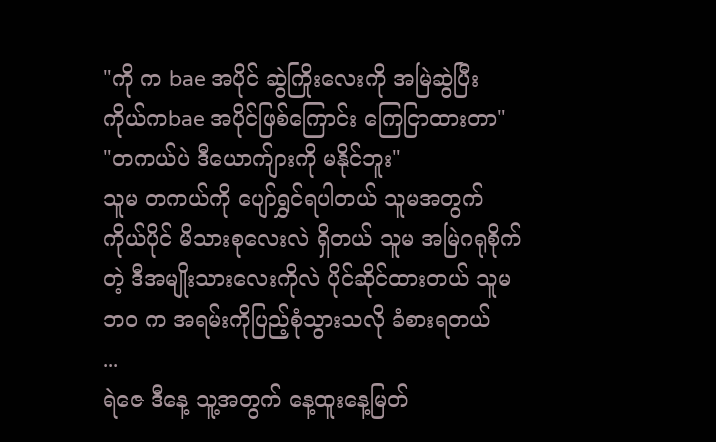"ကို က bae အပိုင် ဆွဲကြိုးလေးကို အမြဲဆွဲပြီး ကိုယ်ကbae အပိုင်ဖြစ်ကြောင်း ကြေငြာထားတာ"
"တကယ်ပဲ ဒီယောက်ျားကို မနိုင်ဘူး"
သူမ တကယ်ကို ပျော်ရွှင်ရပါတယ် သူမအတွက် ကိုယ်ပိုင် မိသားစုလေးလဲ ရှိတယ် သူမ အမြဲဂရုစိုက်တဲ့ ဒီအမျိုးသားလေးကိုလဲ ပိုင်ဆိုင်ထားတယ် သူမ ဘဝ က အရမ်းကိုပြည့်စုံသွားသလို ခံစားရတယ်
...
ရဲဇေ ဒီနေ့ သူ့အတွက် နေ့ထူးနေ့မြတ်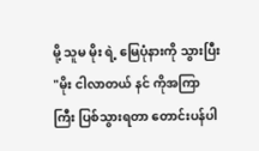မို့ သူမ မိုး ရဲ့ မြေပုံနားကို သွားပြီး
"မိုး ငါလာတယ် နင် ကိုအကြာကြီး ပြစ်သွားရတာ တောင်းပန်ပါ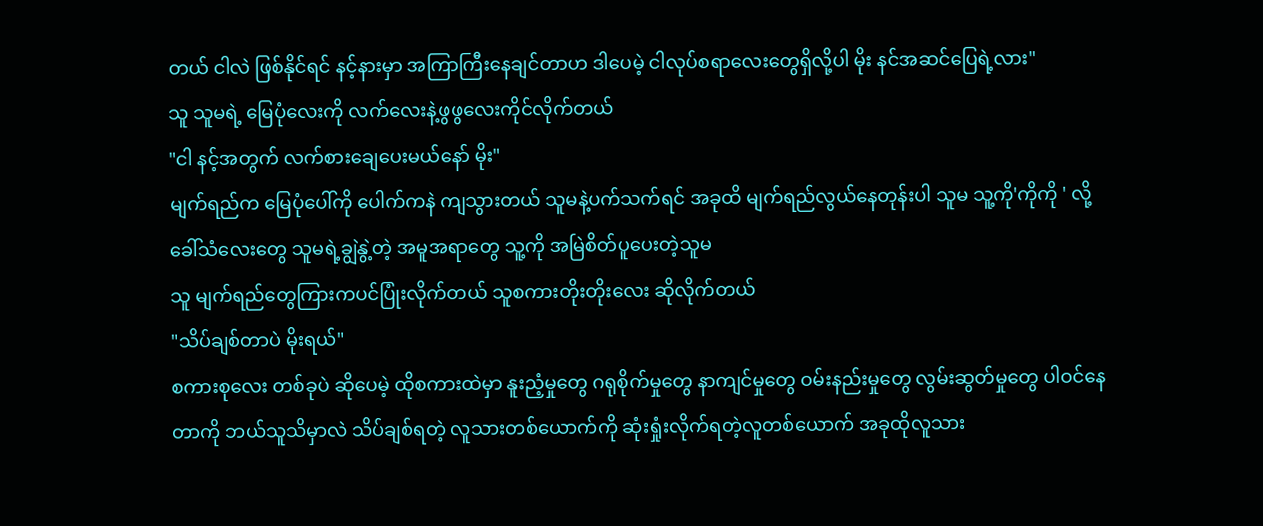တယ် ငါလဲ ဖြစ်နိုင်ရင် နင့်နားမှာ အကြာကြီးနေချင်တာဟ ဒါပေမဲ့ ငါလုပ်စရာလေးတွေရှိလို့ပါ မိုး နင်အဆင်ပြေရဲ့လား"
သူ သူမရဲ့ မြေပုံလေးကို လက်လေးနဲ့ဖွဖွလေးကိုင်လိုက်တယ်
"ငါ နင့်အတွက် လက်စားချေပေးမယ်နော် မိုး"
မျက်ရည်က မြေပုံပေါ်ကို ပေါက်ကနဲ ကျသွားတယ် သူမနဲ့ပက်သက်ရင် အခုထိ မျက်ရည်လွယ်နေတုန်းပါ သူမ သူ့ကို'ကိုကို ' လို့ခေါ်သံလေးတွေ သူမရဲ့ချွဲနွဲ့တဲ့ အမူအရာတွေ သူ့ကို အမြဲစိတ်ပူပေးတဲ့သူမ
သူ မျက်ရည်တွေကြားကပင်ပြုံးလိုက်တယ် သူစကားတိုးတိုးလေး ဆိုလိုက်တယ်
"သိပ်ချစ်တာပဲ မိုးရယ်"
စကားစုလေး တစ်ခုပဲ ဆိုပေမဲ့ ထိုစကားထဲမှာ နူးညံ့မှုတွေ ဂရုစိုက်မှုတွေ နာကျင်မှုတွေ ဝမ်းနည်းမှုတွေ လွမ်းဆွတ်မှုတွေ ပါဝင်နေတာကို ဘယ်သူသိမှာလဲ သိပ်ချစ်ရတဲ့ လူသားတစ်ယောက်ကို ဆုံးရှုံးလိုက်ရတဲ့လူတစ်ယောက် အခုထိုလူသား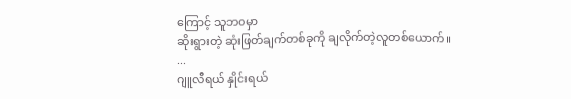ကြောင့် သူဘဝမှာ
ဆိုးရွားတဲ့ ဆုံးဖြတ်ချက်တစ်ခုကို ချလိုက်တဲ့လူတစ်ယောက်။
...
ဂျူလီရယ် နှိုင်းရယ်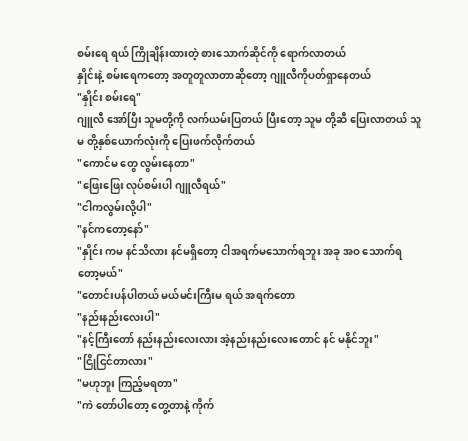စမ်းရေ ရယ် ကြိုချိန်းထားတဲ့ စားသောက်ဆိုင်ကို ရောက်လာတယ်
နှိုင်းနဲ့ စမ်းရေကတော့ အတူတူလာတာဆိုတော့ ဂျူလီကိုပတ်ရှာနေတယ်
"နှိုင်း စမ်းရေ"
ဂျူလီ အော်ပြီး သူမတို့ကို လက်ယမ်းပြတယ် ပြီးတော့ သူမ တို့ဆီ ပြေးလာတယ် သူမ တို့နှစ်ယောက်လုံးကို ပြေးဖက်လိုက်တယ်
"ကောင်မ တွေ လွမ်းနေတာ"
"ဖြေးဖြေး လုပ်စမ်းပါ ဂျူလီရယ်"
"ငါကလွမ်းလို့ပါ"
"နင်ကတော့နော်"
"နှိုင်း ကမ နင်သိလား နင်မရှိတော့ ငါအရက်မသောက်ရဘူး အခု အဝ သောက်ရတော့မယ်"
"တောင်းပန်ပါတယ် မယ်မင်းကြီးမ ရယ် အရက်တော
"နည်းနည်းလေးပါ"
"နင့်ကြီးတော် နည်းနည်းလေးလား အဲ့နည်းနည်းလေးတောင် နင် မနိုင်ဘူး"
"ငြိုငြင်တာလား"
"မဟုဘူး ကြည့်မရတာ"
"ကဲ တော်ပါတော့ တွေ့တာနဲ့ ကိုက်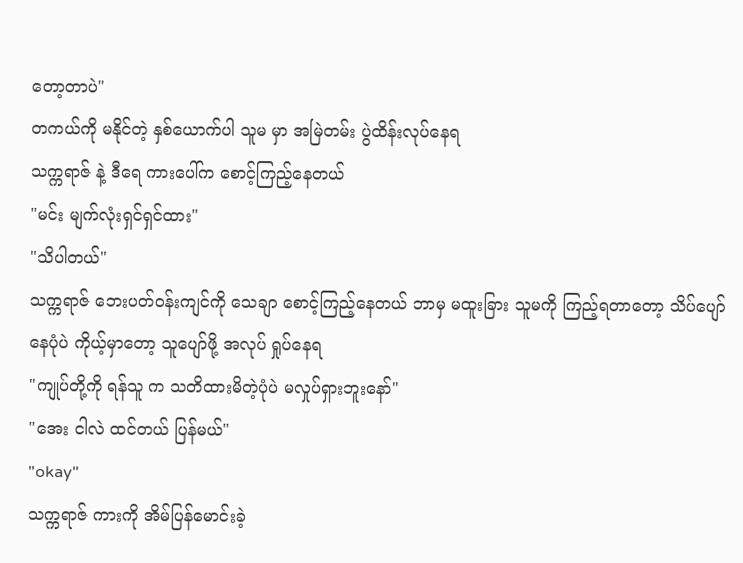တော့တာပဲ"
တကယ်ကို မနိုင်တဲ့ နှစ်ယောက်ပါ သူမ မှာ အမြဲတမ်း ပွဲထိန်းလုပ်နေရ
သက္ကရာဇ် နဲ့ ဒီရေ ကားပေါ်က စောင့်ကြည့်နေတယ်
"မင်း မျက်လုံးရှင်ရှင်ထား"
"သိပါတယ်"
သက္ကရာဇ် ဘေးပတ်ဝန်းကျင်ကို သေချာ စောင့်ကြည့်နေတယ် ဘာမှ မထူးခြား သူမကို ကြည့်ရတာတော့ သိပ်ပျော်နေပုံပဲ ကိုယ့်မှာတော့ သူပျော်ဖို့ အလုပ် ရှုပ်နေရ
"ကျုပ်တို့ကို ရန်သူ က သတိထားမိတဲ့ပုံပဲ မလှုပ်ရှားဘူးနော်"
"အေး ငါလဲ ထင်တယ် ပြန်မယ်"
"okay"
သက္ကရာဇ် ကားကို အိမ်ပြန်မောင်းခဲ့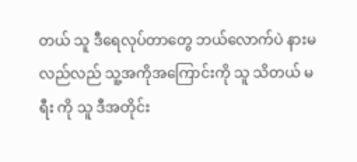တယ် သူ ဒီရေလုပ်တာတွေ ဘယ်လောက်ပဲ နားမလည်လည် သူ့အကိုအကြောင်းကို သူ သိတယ် မရီး ကို သူ ဒီအတိုင်း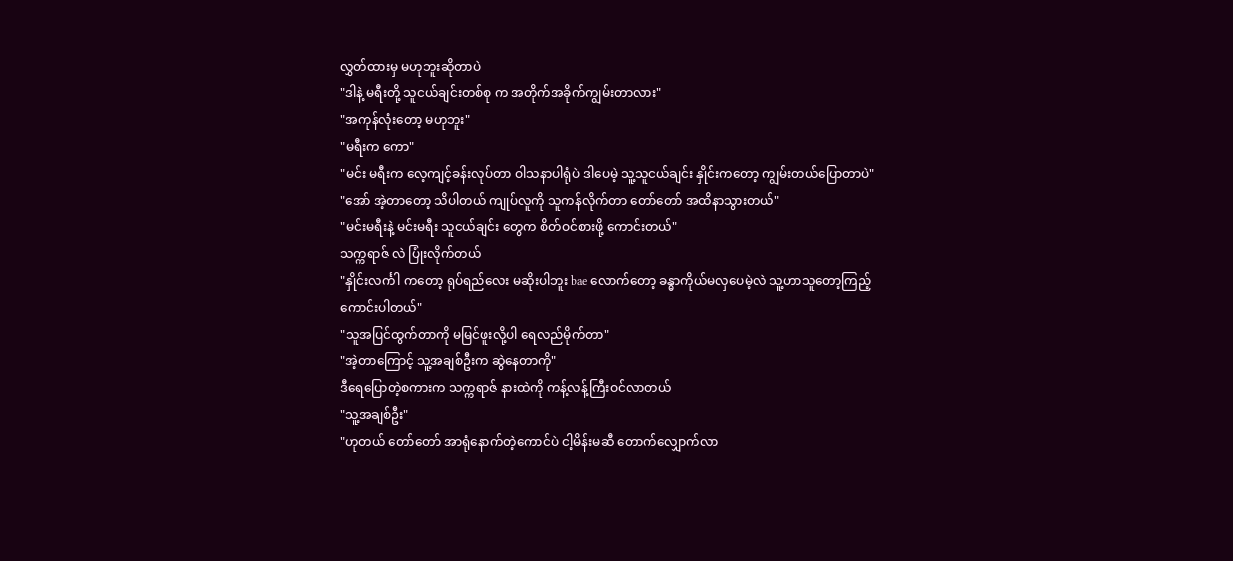လွှတ်ထားမှ မဟုဘူးဆိုတာပဲ
"ဒါနဲ့ မရီးတို့ သူငယ်ချင်းတစ်စု က အတိုက်အခိုက်ကျွမ်းတာလား"
"အကုန်လုံးတော့ မဟုဘူး"
"မရီးက ကော"
"မင်း မရီးက လေ့ကျင့်ခန်းလုပ်တာ ဝါသနာပါရုံပဲ ဒါပေမဲ့ သူ့သူငယ်ချင်း နှိုင်းကတော့ ကျွမ်းတယ်ပြောတာပဲ"
"အော် အဲ့တာတော့ သိပါတယ် ကျုပ်လူကို သူကန်လိုက်တာ တော်တော် အထိနာသွားတယ်"
"မင်းမရီးနဲ့ မင်းမရီး သူငယ်ချင်း တွေက စိတ်ဝင်စားဖို့ ကောင်းတယ်"
သက္ကရာဇ် လဲ ပြုံးလိုက်တယ်
"နှိုင်းလင်္ကါ ကတော့ ရုပ်ရည်လေး မဆိုးပါဘူး bae လောက်တော့ ခန္ဓာကိုယ်မလှပေမဲ့လဲ သူ့ဟာသူတော့ကြည့်ကောင်းပါတယ်"
"သူအပြင်ထွက်တာကို မမြင်ဖူးလို့ပါ ရေလည်မိုက်တာ"
"အဲ့တာကြောင့် သူ့အချစ်ဦးက ဆွဲနေတာကို"
ဒီရေပြောတဲ့စကားက သက္ကရာဇ် နားထဲကို ကန့်လန့်ကြီးဝင်လာတယ်
"သူ့အချစ်ဦး"
"ဟုတယ် တော်တော် အာရုံနောက်တဲ့ကောင်ပဲ ငါ့မိန်းမဆီ တောက်လျှောက်လာ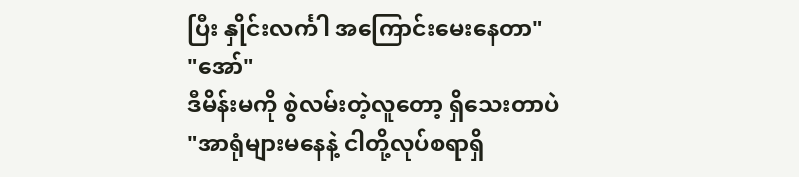ပြီး နှိုင်းလင်္ကါ အကြောင်းမေးနေတာ"
"အော်"
ဒီမိန်းမကို စွဲလမ်းတဲ့လူတော့ ရှိသေးတာပဲ
"အာရုံများမနေနဲ့ ငါတို့လုပ်စရာရှိ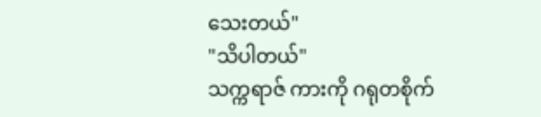သေးတယ်"
"သိပါတယ်"
သက္ကရာဇ် ကားကို ဂရုတစိုက်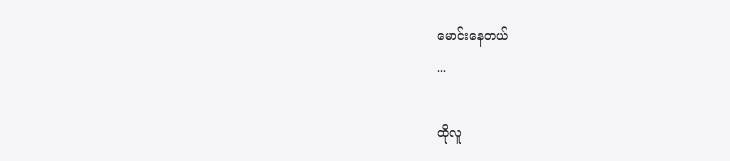မောင်းနေတယ်
...

ထိုလူ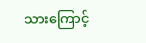သားကြောင့်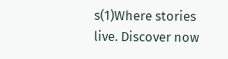s(1)Where stories live. Discover now